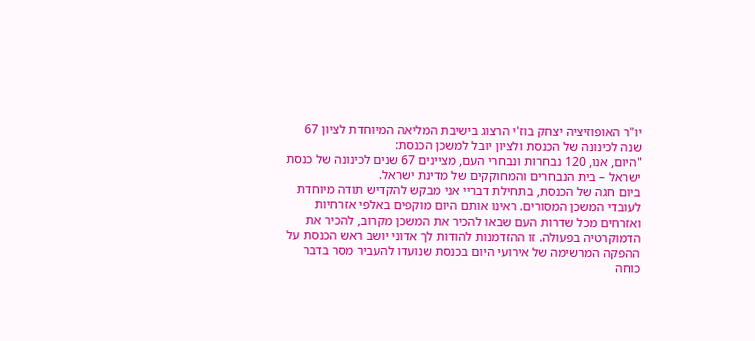יו"ר האופוזיציה יצחק בוז'י הרצוג בישיבת המליאה המיוחדת לציון 67 שנה לכינונה של הכנסת ולציון יובל למשכן הכנסת:
"היום, אנו, 120 נבחרות ונבחרי העם, מציינים 67 שנים לכינונה של כנסת ישראל – בית הנבחרים והמחוקקים של מדינת ישראל.
ביום חגה של הכנסת, בתחילת דבריי אני מבקש להקדיש תודה מיוחדת לעובדי המשכן המסורים. ראינו אותם היום מוקפים באלפי אזרחיות ואזרחים מכל שדרות העם שבאו להכיר את המשכן מקרוב, להכיר את הדמוקרטיה בפעולה. זו ההזדמנות להודות לך אדוני יושב ראש הכנסת על ההפקה המרשימה של אירועי היום בכנסת שנועדו להעביר מסר בדבר כוחה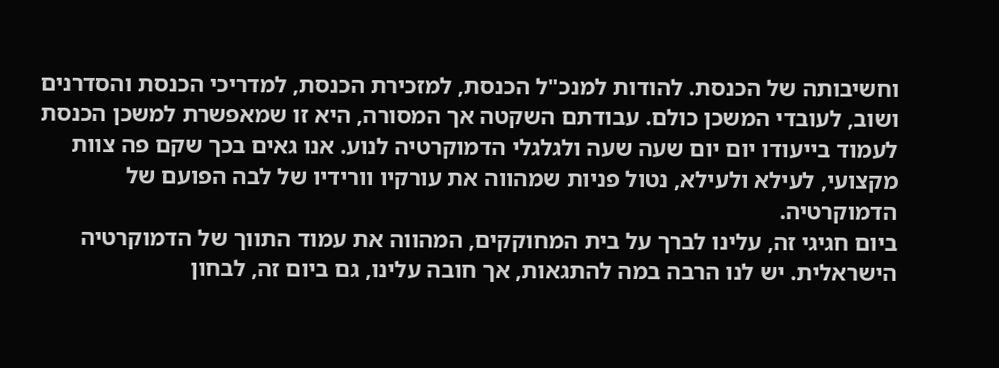וחשיבותה של הכנסת. להודות למנכ"ל הכנסת, למזכירת הכנסת, למדריכי הכנסת והסדרנים ושוב, לעובדי המשכן כולם. עבודתם השקטה אך המסורה, היא זו שמאפשרת למשכן הכנסת לעמוד בייעודו יום יום שעה שעה ולגלגלי הדמוקרטיה לנוע. אנו גאים בכך שקם פה צוות מקצועי, לעילא ולעילא, נטול פניות שמהווה את עורקיו וורידיו של לבה הפועם של הדמוקרטיה.
ביום חגיגי זה, עלינו לברך על בית המחוקקים, המהווה את עמוד התווך של הדמוקרטיה הישראלית. יש לנו הרבה במה להתגאות, אך חובה עלינו, גם ביום זה, לבחון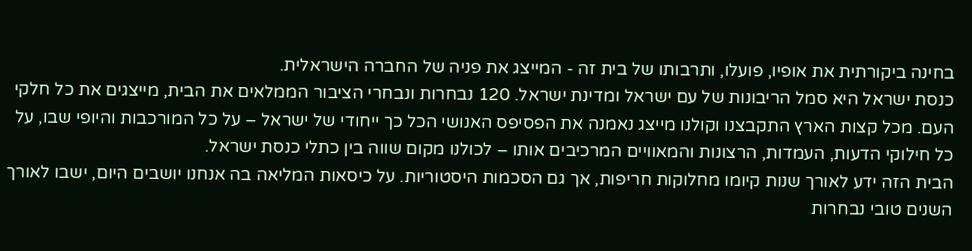בחינה ביקורתית את אופיו, פועלו, ותרבותו של בית זה - המייצג את פניה של החברה הישראלית.
כנסת ישראל היא סמל הריבונות של עם ישראל ומדינת ישראל. 120 נבחרות ונבחרי הציבור הממלאים את הבית, מייצגים את כל חלקי העם. מכל קצות הארץ התקבצנו וקולנו מייצג נאמנה את הפסיפס האנושי הכל כך ייחודי של ישראל – על כל המורכבות והיופי שבו, על כל חילוקי הדעות, העמדות, הרצונות והמאוויים המרכיבים אותו – לכולנו מקום שווה בין כתלי כנסת ישראל.
הבית הזה ידע לאורך שנות קיומו מחלוקות חריפות, אך גם הסכמות היסטוריות. על כיסאות המליאה בה אנחנו יושבים היום, ישבו לאורך השנים טובי נבחרות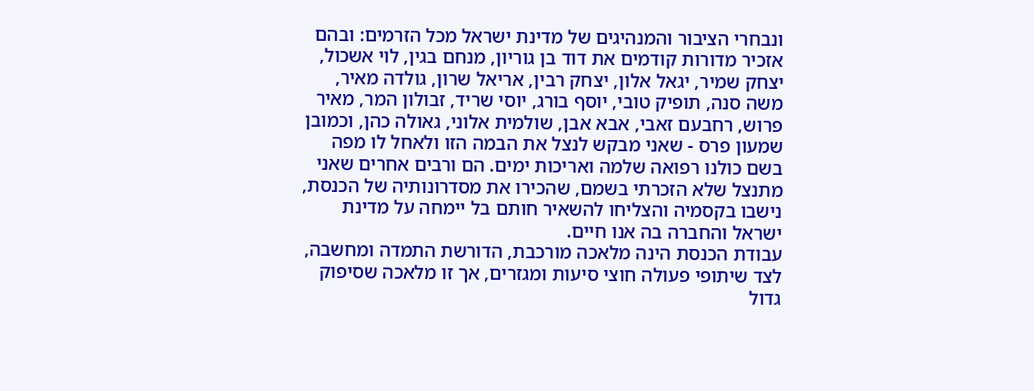ונבחרי הציבור והמנהיגים של מדינת ישראל מכל הזרמים: ובהם אזכיר מדורות קודמים את דוד בן גוריון, מנחם בגין, לוי אשכול, יצחק שמיר, יגאל אלון, יצחק רבין, אריאל שרון, גולדה מאיר, משה סנה, תופיק טובי, יוסף בורג, יוסי שריד, זבולון המר, מאיר פרוש, רחבעם זאבי, אבא אבן, שולמית אלוני, גאולה כהן, וכמובן שמעון פרס - שאני מבקש לנצל את הבמה הזו ולאחל לו מפה בשם כולנו רפואה שלמה ואריכות ימים. הם ורבים אחרים שאני מתנצל שלא הזכרתי בשמם, שהכירו את מסדרונותיה של הכנסת, נישבו בקסמיה והצליחו להשאיר חותם בל יימחה על מדינת ישראל והחברה בה אנו חיים.
עבודת הכנסת הינה מלאכה מורכבת, הדורשת התמדה ומחשבה, לצד שיתופי פעולה חוצי סיעות ומגזרים, אך זו מלאכה שסיפוק גדול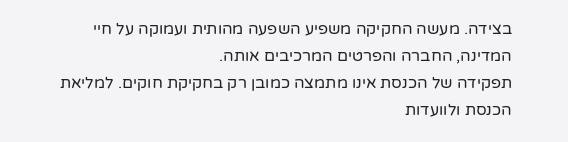בצידה. מעשה החקיקה משפיע השפעה מהותית ועמוקה על חיי המדינה, החברה והפרטים המרכיבים אותה.
תפקידה של הכנסת אינו מתמצה כמובן רק בחקיקת חוקים. למליאת הכנסת ולוועדות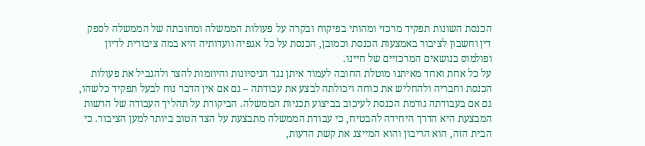הכנסת השונות תפקיד מרכזי ומהותי בפיקוח ובקרה על פעולות הממשלה ומחובתה של הממשלה לספק דין וחשבון לציבור באמצעות הכנסת וכמובן, הכנסת על כל אגפיה וועדותיה היא במה ציבורית לדיון ופולמוס בנושאים המרכזיים של חיינו.
על כל אחת ואחד מאיתנו מוטלת החובה לעמוד איתן נגד הניסיונות והיוזמות להצר ולהגביל את פעולות הכנסת וחבריה ולהחליש את כוחה ויכולתה לבצע את עבודתה – גם אם אין הדבר נוח לבעל תפקיד כלשהו, גם אם בעבודתה גורמת הכנסת לעיכוב בביצוע תכניות הממשלה. הביקורת על תהליך העבודה של הרשות המבצעת היא הדרך היחידה להבטיח, כי עבודת הממשלה מתבצעת על הצד הטוב ביותר למען הציבור. כי הבית הזה, הוא הריבון והוא המייצג את קשת הדעות,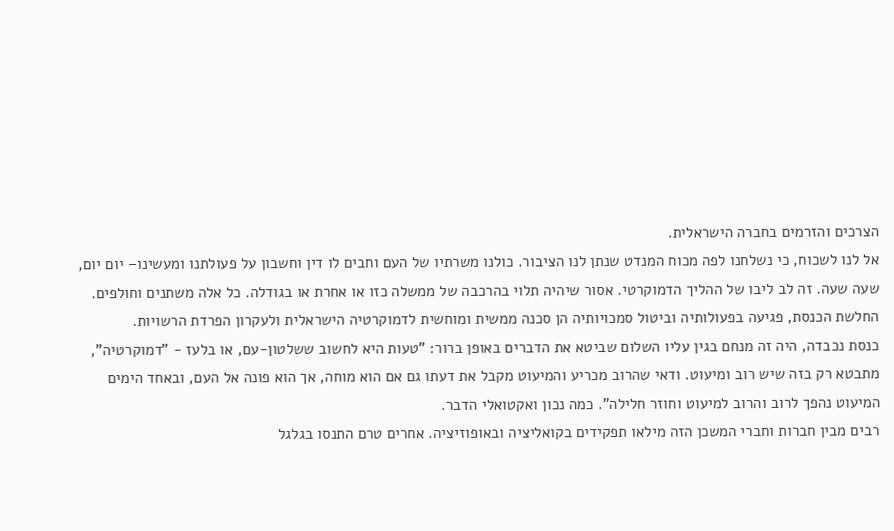הצרכים והזרמים בחברה הישראלית.
אל לנו לשכוח, כי נשלחנו לפה מכוח המנדט שנתן לנו הציבור. כולנו משרתיו של העם וחבים לו דין וחשבון על פעולתנו ומעשינו– יום יום, שעה שעה. זה לב ליבו של ההליך הדמוקרטי. אסור שיהיה תלוי בהרכבה של ממשלה כזו או אחרת או בגודלה. כל אלה משתנים וחולפים. החלשת הכנסת, פגיעה בפעולותיה וביטול סמכויותיה הן סכנה ממשית ומוחשית לדמוקרטיה הישראלית ולעקרון הפרדת הרשויות.
כנסת נכבדה, היה זה מנחם בגין עליו השלום שביטא את הדברים באופן ברור: "טעות היא לחשוב ששלטון-עם, או בלעז - "דמוקרטיה", מתבטא רק בזה שיש רוב ומיעוט. ודאי שהרוב מכריע והמיעוט מקבל את דעתו גם אם הוא מוחה, אך הוא פונה אל העם, ובאחד הימים המיעוט נהפך לרוב והרוב למיעוט וחוזר חלילה". כמה נכון ואקטואלי הדבר.
רבים מבין חברות וחברי המשכן הזה מילאו תפקידים בקואליציה ובאופוזיציה. אחרים טרם התנסו בגלגל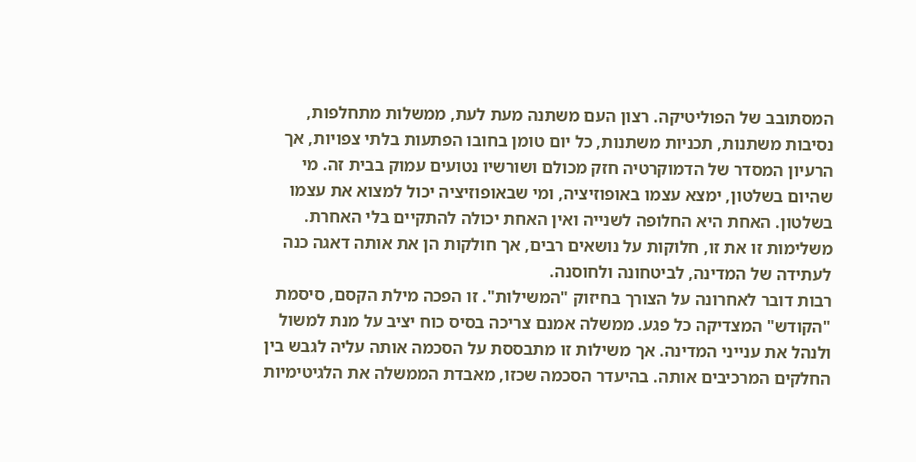המסתובב של הפוליטיקה. רצון העם משתנה מעת לעת, ממשלות מתחלפות, נסיבות משתנות, תכניות משתנות, כל יום טומן בחובו הפתעות בלתי צפויות, אך הרעיון המסדר של הדמוקרטיה חזק מכולם ושורשיו נטועים עמוק בבית זה. מי שהיום בשלטון, ימצא עצמו באופוזיציה, ומי שבאופוזיציה יכול למצוא את עצמו בשלטון. האחת היא החלופה לשנייה ואין האחת יכולה להתקיים בלי האחרת. משלימות זו את זו, חלוקות על נושאים רבים, אך חולקות הן את אותה דאגה כנה לעתידה של המדינה, לביטחונה ולחוסנה.
רבות דובר לאחרונה על הצורך בחיזוק "המשילות". זו הפכה מילת הקסם, סיסמת "הקודש" המצדיקה כל פגע. ממשלה אמנם צריכה בסיס כוח יציב על מנת למשול ולנהל את ענייני המדינה. אך משילות זו מתבססת על הסכמה אותה עליה לגבש בין החלקים המרכיבים אותה. בהיעדר הסכמה שכזו, מאבדת הממשלה את הלגיטימיות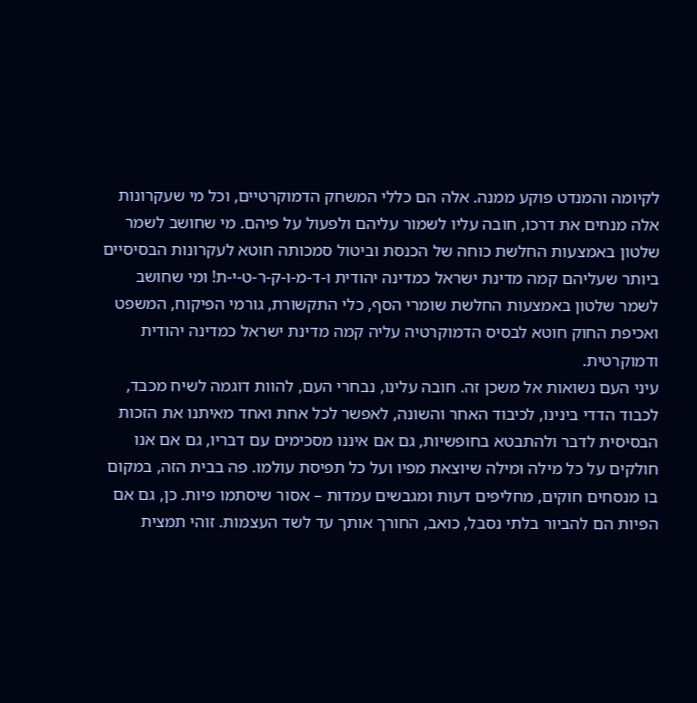לקיומה והמנדט פוקע ממנה. אלה הם כללי המשחק הדמוקרטיים, וכל מי שעקרונות אלה מנחים את דרכו, חובה עליו לשמור עליהם ולפעול על פיהם. מי שחושב לשמר שלטון באמצעות החלשת כוחה של הכנסת וביטול סמכותה חוטא לעקרונות הבסיסיים ביותר שעליהם קמה מדינת ישראל כמדינה יהודית ו-ד-מ-ו-ק-ר-ט-י-ת! ומי שחושב לשמר שלטון באמצעות החלשת שומרי הסף, כלי התקשורת, גורמי הפיקוח, המשפט ואכיפת החוק חוטא לבסיס הדמוקרטיה עליה קמה מדינת ישראל כמדינה יהודית ודמוקרטית.
עיני העם נשואות אל משכן זה. חובה עלינו, נבחרי העם, להוות דוגמה לשיח מכבד, לכבוד הדדי בינינו, לכיבוד האחר והשונה, לאפשר לכל אחת ואחד מאיתנו את הזכות הבסיסית לדבר ולהתבטא בחופשיות, גם אם איננו מסכימים עם דבריו, גם אם אנו חולקים על כל מילה ומילה שיוצאת מפיו ועל כל תפיסת עולמו. פה בבית הזה, במקום בו מנסחים חוקים, מחליפים דעות ומגבשים עמדות – אסור שיסתמו פיות. כן, גם אם הפיות הם להביור בלתי נסבל, כואב, החורך אותך עד לשד העצמות. זוהי תמצית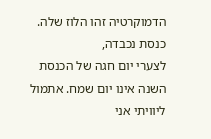הדמוקרטיה זהו הלוז שלה.
כנסת נכבדה,
לצערי יום חגה של הכנסת השנה אינו יום שמח. אתמול ליוויתי אני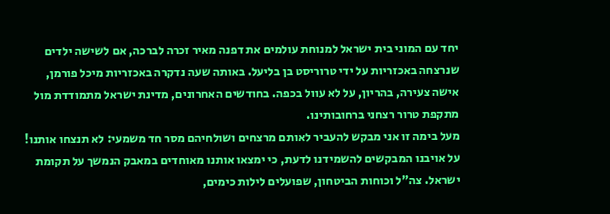יחד עם המוני בית ישראל למנוחת עולמים את דפנה מאיר זכרה לברכה, אם לשישה ילדים שנרצחה באכזריות על ידי טרוריסט בן בליעל. באותה שעה נדקרה באכזריות מיכל פורמן, אישה צעירה, בהריון, על לא עוול בכפה. בחודשים האחרונים, מדינת ישראל מתמודדת מול מתקפת טרור רצחני ברחובותינו.
מעל בימה זו אני מבקש להעביר לאותם מרצחים ושולחיהם מסר חד משמעי: לא תנצחו אותנו! על אויבנו המבקשים להשמידנו לדעת, כי ימצאו אותנו מאוחדים במאבק הנמשך על תקומת ישראל. צה"ל וכוחות הביטחון, שפועלים לילות כימים,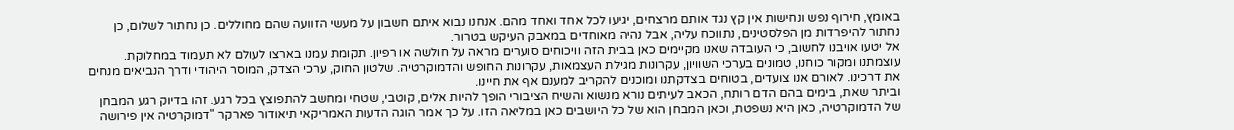באומץ, חירוף נפש ונחישות אין קץ נגד אותם מרצחים, יגיעו לכל אחד ואחד מהם. אנחנו נבוא איתם חשבון על מעשי הזוועה שהם מחוללים. כן נחתור לשלום, כן נחתור להיפרדות מן הפלסטינים, נתווכח עליה, אבל נהיה מאוחדים במאבק העיקש בטרור.
אל יטעו אויבנו לחשוב, כי העובדה שאנו מקיימים כאן בבית הזה וויכוחים סוערים מראה על חולשה או רפיון. תקומת עמנו בארצו לעולם לא תעמוד במחלוקת. עוצמתנו ומקור כוחנו, טמונים בערכי השוויון, עקרונות מגילת העצמאות, עקרונות החופש והדמוקרטיה. שלטון החוק, ערכי הצדק, המוסר היהודי ודרך הנביאים מנחים את דרכינו. לאורם אנו צועדים, בטוחים בצדקתנו ומוכנים להקריב למענם אף את חיינו.
וביתר שאת, בימים בהם הדם רותח, הכאב לעיתים נורא מנשוא והשיח הציבורי הופך להיות אלים, קוטבי, שטחי ומחשב להתפוצץ בכל רגע. זהו בדיוק רגע המבחן של הדמוקרטיה, כאן היא נשפטת, וכאן המבחן הוא של כל היושבים כאן במליאה הזו. על כך אמר הוגה הדעות האמריקאי תיאודור פארקר "דמוקרטיה אין פירושה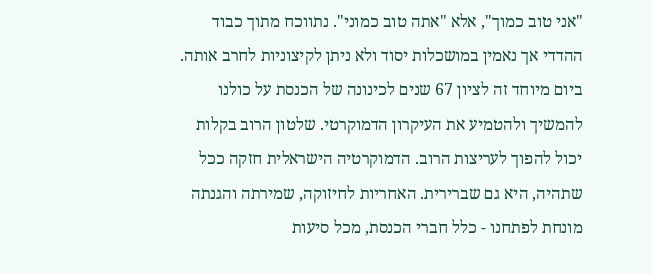"אני טוב כמוך", אלא "אתה טוב כמוני". נתווכח מתוך כבוד ההדדי אך נאמין במושכלות יסוד ולא ניתן לקיצוניות לחרב אותה.
ביום מיוחד זה לציון 67 שנים לכינונה של הכנסת על כולנו להמשיך ולהטמיע את העיקרון הדמוקרטי. שלטון הרוב בקלות יכול להפוך לעריצות הרוב. הדמוקרטיה הישראלית חזקה ככל שתהיה, היא גם שברירית. האחריות לחיזוקה, שמירתה והגנתה מונחת לפתחנו - כלל חברי הכנסת, מכל סיעות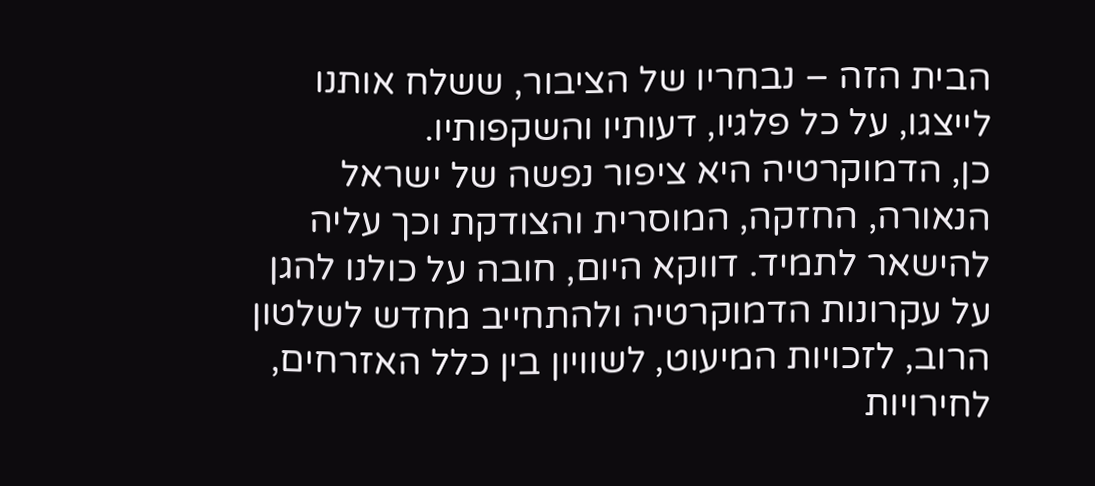הבית הזה – נבחריו של הציבור, ששלח אותנו לייצגו, על כל פלגיו, דעותיו והשקפותיו.
כן, הדמוקרטיה היא ציפור נפשה של ישראל הנאורה, החזקה, המוסרית והצודקת וכך עליה להישאר לתמיד. דווקא היום, חובה על כולנו להגן על עקרונות הדמוקרטיה ולהתחייב מחדש לשלטון הרוב, לזכויות המיעוט, לשוויון בין כלל האזרחים, לחירויות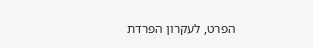הפרט, לעקרון הפרדת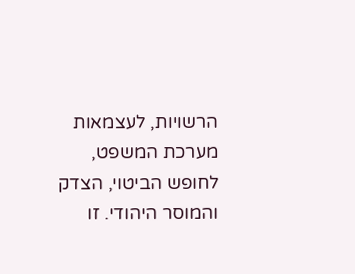הרשויות, לעצמאות מערכת המשפט, לחופש הביטוי, הצדק והמוסר היהודי. זו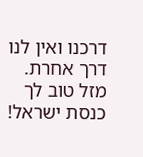דרכנו ואין לנו דרך אחרת.
מזל טוב לך כנסת ישראל!